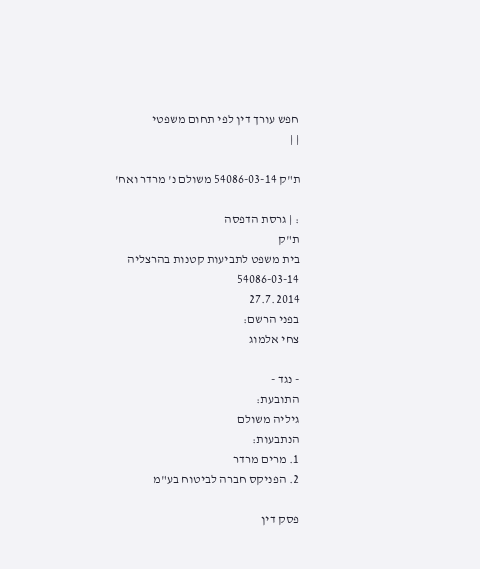חפש עורך דין לפי תחום משפטי
| |

ת"ק 54086-03-14 משולם נ' מרדר ואח'

: | גרסת הדפסה
ת"ק
בית משפט לתביעות קטנות בהרצליה
54086-03-14
27.7.2014
בפני הרשם:
צחי אלמוג

- נגד -
התובעת:
גיליה משולם
הנתבעות:
1. מרים מרדר
2. הפניקס חברה לביטוח בע"מ

פסק דין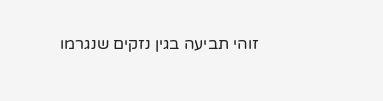זוהי תביעה בגין נזקים שנגרמו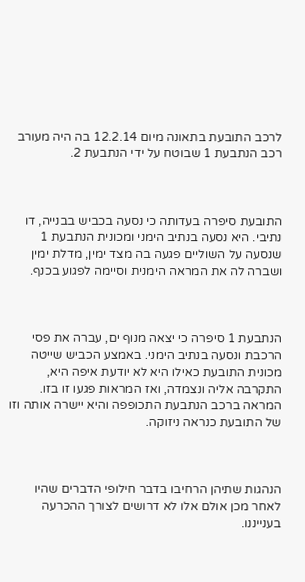לרכב התובעת בתאונה מיום 12.2.14 בה היה מעורב רכב הנתבעת 1 שבוטח על ידי הנתבעת 2.



התובעת סיפרה בעדותה כי נסעה בכביש בבנייה, דו נתיבי. היא נסעה בנתיב הימני ומכונית הנתבעת 1 שנסעה על השוליים פגעה בה מצד ימין, מדלת ימין ושברה לה את המראה הימנית וסיימה לפגוע בכנף.



הנתבעת 1 סיפרה כי יצאה מנוף ים, עברה את פסי הרכבת ונסעה בנתיב הימני. באמצע הכביש שייטה מכונית התובעת כאילו היא לא יודעת איפה היא, התקרבה אליה ונצמדה, ואז המראות פגעו זו בזו. המראה ברכב הנתבעת התכופפה והיא יישרה אותה וזו של התובעת כנראה ניזוקה.



הנהגות שתיהן הרחיבו בדבר חילופי הדברים שהיו לאחר מכן אולם אלו לא דרושים לצורך ההכרעה בענייננו.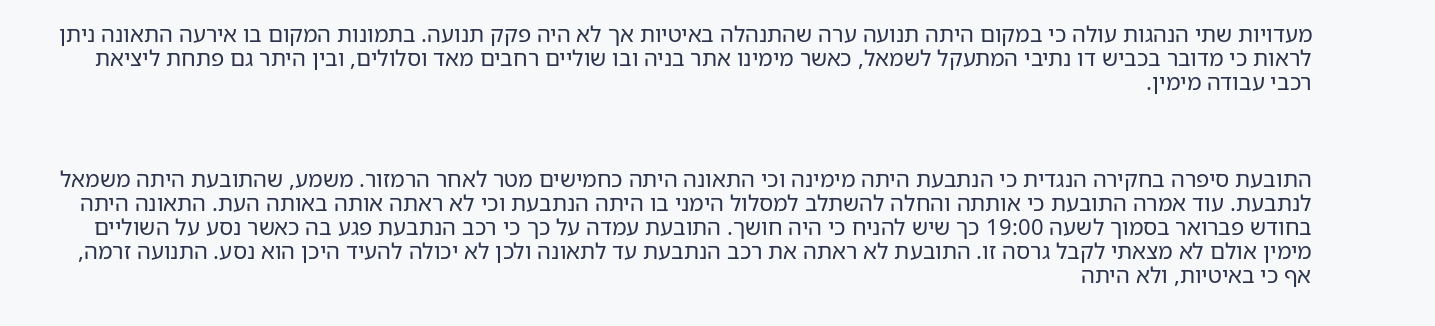מעדויות שתי הנהגות עולה כי במקום היתה תנועה ערה שהתנהלה באיטיות אך לא היה פקק תנועה. בתמונות המקום בו אירעה התאונה ניתן לראות כי מדובר בכביש דו נתיבי המתעקל לשמאל, כאשר מימינו אתר בניה ובו שוליים רחבים מאד וסלולים, ובין היתר גם פתחת ליציאת רכבי עבודה מימין.



התובעת סיפרה בחקירה הנגדית כי הנתבעת היתה מימינה וכי התאונה היתה כחמישים מטר לאחר הרמזור. משמע, שהתובעת היתה משמאל לנתבעת. עוד אמרה התובעת כי אותתה והחלה להשתלב למסלול הימני בו היתה הנתבעת וכי לא ראתה אותה באותה העת. התאונה היתה בחודש פברואר בסמוך לשעה 19:00 כך שיש להניח כי היה חושך. התובעת עמדה על כך כי רכב הנתבעת פגע בה כאשר נסע על השוליים מימין אולם לא מצאתי לקבל גרסה זו. התובעת לא ראתה את רכב הנתבעת עד לתאונה ולכן לא יכולה להעיד היכן הוא נסע. התנועה זרמה, אף כי באיטיות, ולא היתה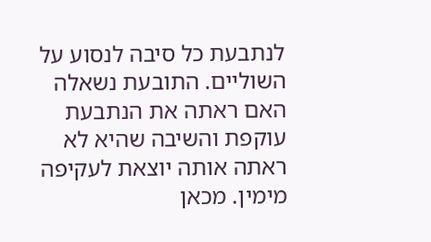לנתבעת כל סיבה לנסוע על השוליים. התובעת נשאלה האם ראתה את הנתבעת עוקפת והשיבה שהיא לא ראתה אותה יוצאת לעקיפה מימין. מכאן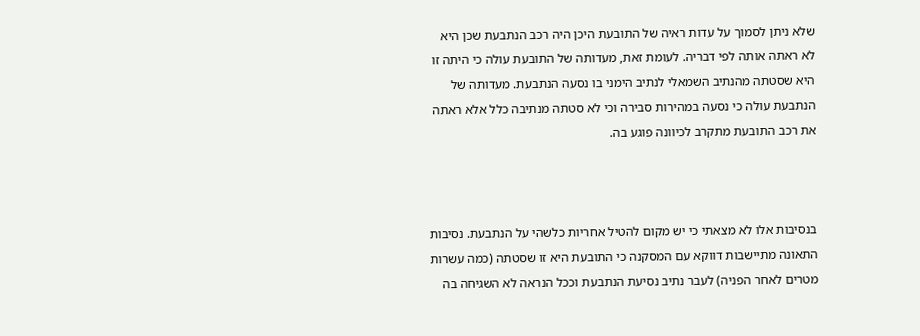שלא ניתן לסמוך על עדות ראיה של התובעת היכן היה רכב הנתבעת שכן היא לא ראתה אותה לפי דבריה. לעומת זאת, מעדותה של התובעת עולה כי היתה זו היא שסטתה מהנתיב השמאלי לנתיב הימני בו נסעה הנתבעת. מעדותה של הנתבעת עולה כי נסעה במהירות סבירה וכי לא סטתה מנתיבה כלל אלא ראתה את רכב התובעת מתקרב לכיוונה פוגע בה.



בנסיבות אלו לא מצאתי כי יש מקום להטיל אחריות כלשהי על הנתבעת. נסיבות התאונה מתיישבות דווקא עם המסקנה כי התובעת היא זו שסטתה (כמה עשרות מטרים לאחר הפניה) לעבר נתיב נסיעת הנתבעת וככל הנראה לא השגיחה בה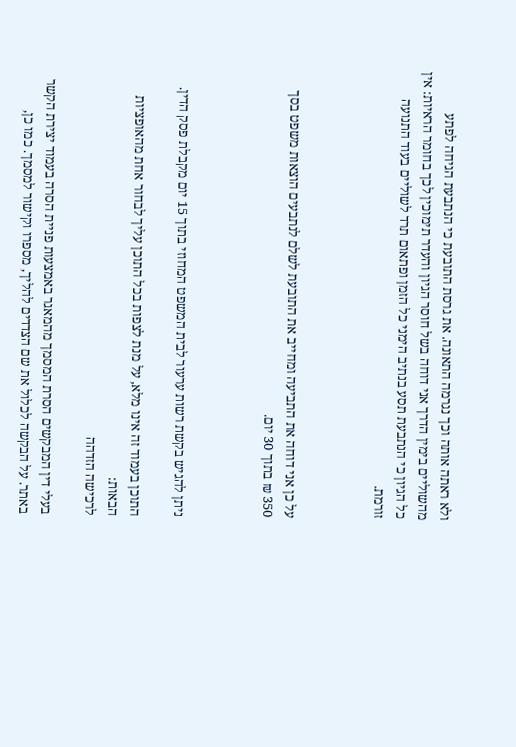ולא ראתה אותה וכך נגרמה התאונה. את גרסת התובעת כי הנתבעת הגיחה לפתע מהשוליים בימין הדרך אני דוחה בשל חוסר הגיון והעדר תימוכין לכך בחומר הראיות: אין כל הגיון כי הנתבעת תסע בנתיב הימני כל הזמן ופתאום תרד לשוליים בעוד התנועה זורמת.



על כן אני דוחה את התביעה ומחייב את התובעת לשלם לנתבעים הוצאות משפט בסך 350 ₪ בתוך 30 יום.



ניתן להגיש בקשת רשות ערעור לבית המשפט המחוזי בתוך 15 יום מקבלת פסק הדין.

התוכן בעמוד זה אינו מלא, על מנת לצפות בכל התוכן עליך לבחור אחת מהאופציות הבאות:
לרכישה הזדהה

בעלי דין המבקשים הסרת המסמך מהמאגר באמצעות פניית הסרה בעמוד יצירת הקשר באתר. על הבקשה לכלול את שם הצדדים להליך, מספרו וקישור למסמך. כמו כן,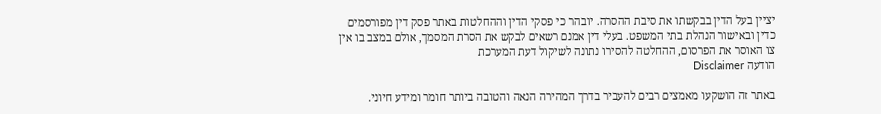יציין בעל הדין בבקשתו את סיבת ההסרה. יובהר כי פסקי הדין וההחלטות באתר פסק דין מפורסמים כדין ובאישור הנהלת בתי המשפט. בעלי דין אמנם רשאים לבקש את הסרת המסמך, אולם במצב בו אין צו האוסר את הפרסום, ההחלטה להסירו נתונה לשיקול דעת המערכת
הודעה Disclaimer

באתר זה הושקעו מאמצים רבים להעביר בדרך המהירה הנאה והטובה ביותר חומר ומידע חיוני.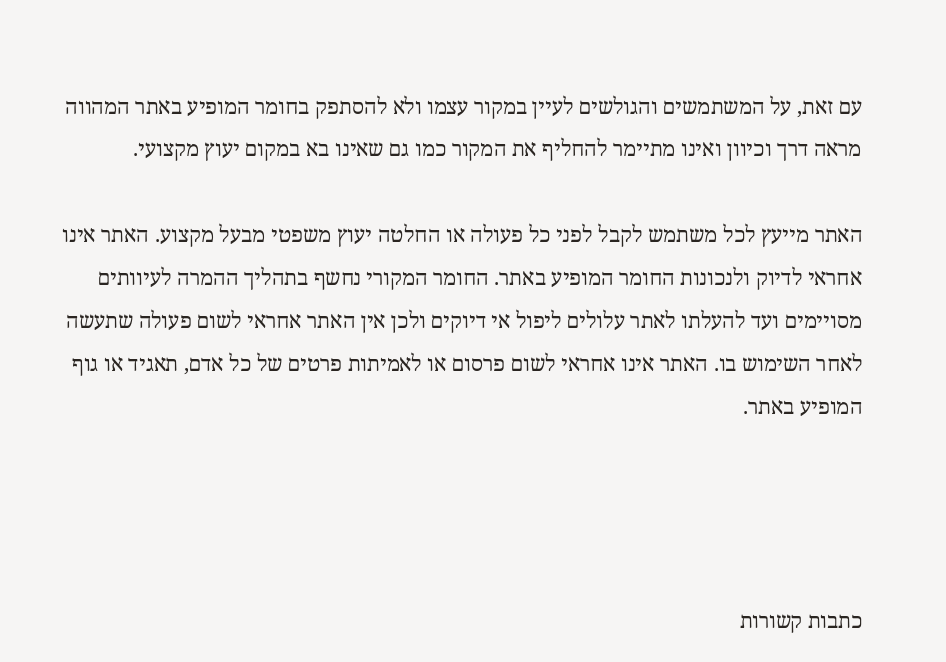עם זאת, על המשתמשים והגולשים לעיין במקור עצמו ולא להסתפק בחומר המופיע באתר המהווה מראה דרך וכיוון ואינו מתיימר להחליף את המקור כמו גם שאינו בא במקום יעוץ מקצועי.

האתר מייעץ לכל משתמש לקבל לפני כל פעולה או החלטה יעוץ משפטי מבעל מקצוע. האתר אינו אחראי לדיוק ולנכונות החומר המופיע באתר. החומר המקורי נחשף בתהליך ההמרה לעיוותים מסויימים ועד להעלתו לאתר עלולים ליפול אי דיוקים ולכן אין האתר אחראי לשום פעולה שתעשה לאחר השימוש בו. האתר אינו אחראי לשום פרסום או לאמיתות פרטים של כל אדם, תאגיד או גוף המופיע באתר.




כתבות קשורות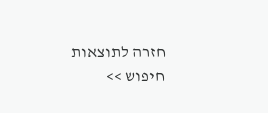חזרה לתוצאות חיפוש >>